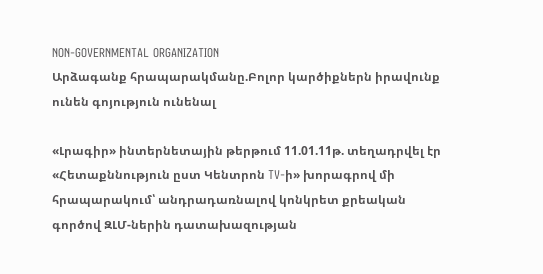NON-GOVERNMENTAL ORGANIZATION
Արձագանք հրապարակմանը.Բոլոր կարծիքներն իրավունք ունեն գոյություն ունենալ

«Լրագիր» ինտերնետային թերթում 11.01.11թ. տեղադրվել էր «Հետաքննություն ըստ Կենտրոն TV-ի» խորագրով մի հրապարակում՝ անդրադառնալով կոնկրետ քրեական գործով ԶԼՄ-ներին դատախազության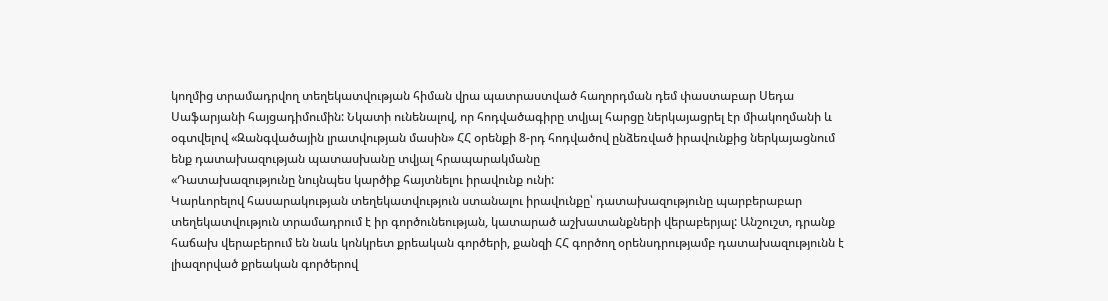կողմից տրամադրվող տեղեկատվության հիման վրա պատրաստված հաղորդման դեմ փաստաբար Սեդա Սաֆարյանի հայցադիմումին: Նկատի ունենալով, որ հոդվածագիրը տվյալ հարցը ներկայացրել էր միակողմանի և օգտվելով «Զանգվածային լրատվության մասին» ՀՀ օրենքի 8-րդ հոդվածով ընձեռված իրավունքից ներկայացնում ենք դատախազության պատասխանը տվյալ հրապարակմանը
«Դատախազությունը նույնպես կարծիք հայտնելու իրավունք ունի:
Կարևորելով հասարակության տեղեկատվություն ստանալու իրավունքը՝ դատախազությունը պարբերաբար տեղեկատվություն տրամադրում է իր գործունեության, կատարած աշխատանքների վերաբերյալ: Անշուշտ, դրանք հաճախ վերաբերում են նաև կոնկրետ քրեական գործերի, քանզի ՀՀ գործող օրենսդրությամբ դատախազությունն է լիազորված քրեական գործերով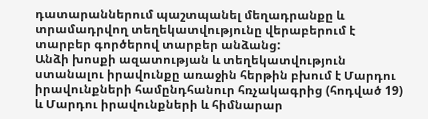դատարաններում պաշտպանել մեղադրանքը և տրամադրվող տեղեկատվությունը վերաբերում է տարբեր գործերով տարբեր անձանց:
Անձի խոսքի ազատության և տեղեկատվություն ստանալու իրավունքը առաջին հերթին բխում է Մարդու իրավունքների համընդհանուր հռչակագրից (հոդված 19) և Մարդու իրավունքների և հիմնարար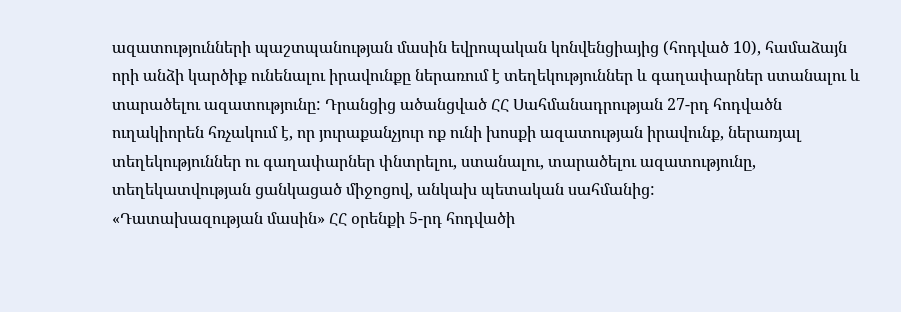ազատությունների պաշտպանության մասին եվրոպական կոնվենցիայից (հոդված 10), համաձայն որի անձի կարծիք ունենալու իրավունքը ներառում է տեղեկություններ և գաղափարներ ստանալու և տարածելու ազատությունը: Դրանցից ածանցված ՀՀ Սահմանադրության 27-րդ հոդվածն ուղակիորեն հռչակում է, որ յուրաքանչյուր ոք ունի խոսքի ազատության իրավունք, ներառյալ տեղեկություններ ու գաղափարներ փնտրելու, ստանալու, տարածելու ազատությունը, տեղեկատվության ցանկացած միջոցով, անկախ պետական սահմանից:
«Դատախազության մասին» ՀՀ օրենքի 5-րդ հոդվածի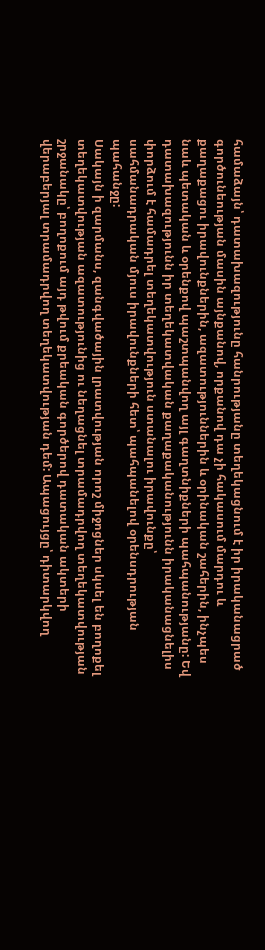համաձայն՝ դատախազությունը հանրությանը տեղեկացնում է իր իրականացրած գործունեության մասին այնքանով, որքանով դա չի հակասում մարդու և քաղաքացու իրավունքներին, ազատություններին և օրինական շահերին, ինչպես նաև պետական և օրենքով պաշտպանվող այլ գաղտնիքների պահպանությանը: Եվ դատախազությունն իր տեղեկատվական քաղաքականությունն իրականացնելիս փորձում է համադրել տեղեկատվություն ստանալու իրավունքը՝ սահմանադրական մյուս իրավունքների հետ՝ պահպանելով օրենսդրության պահանջը:
Սակայն ի զարմանս, զանգվածային լրատվության որոշ միջոցներ սկսել են բողոքել տեղեկատվության ազատությունից ու նեղացնել տրամադրվող տեղեկատվության շրջանակը՝ բողոքում այդ թվում քրեական գործերով դատական ակտերի վերաբերյալ տրամադրվող տեղեկատվության դեմ: Ապացույցը՝ դիտարկվող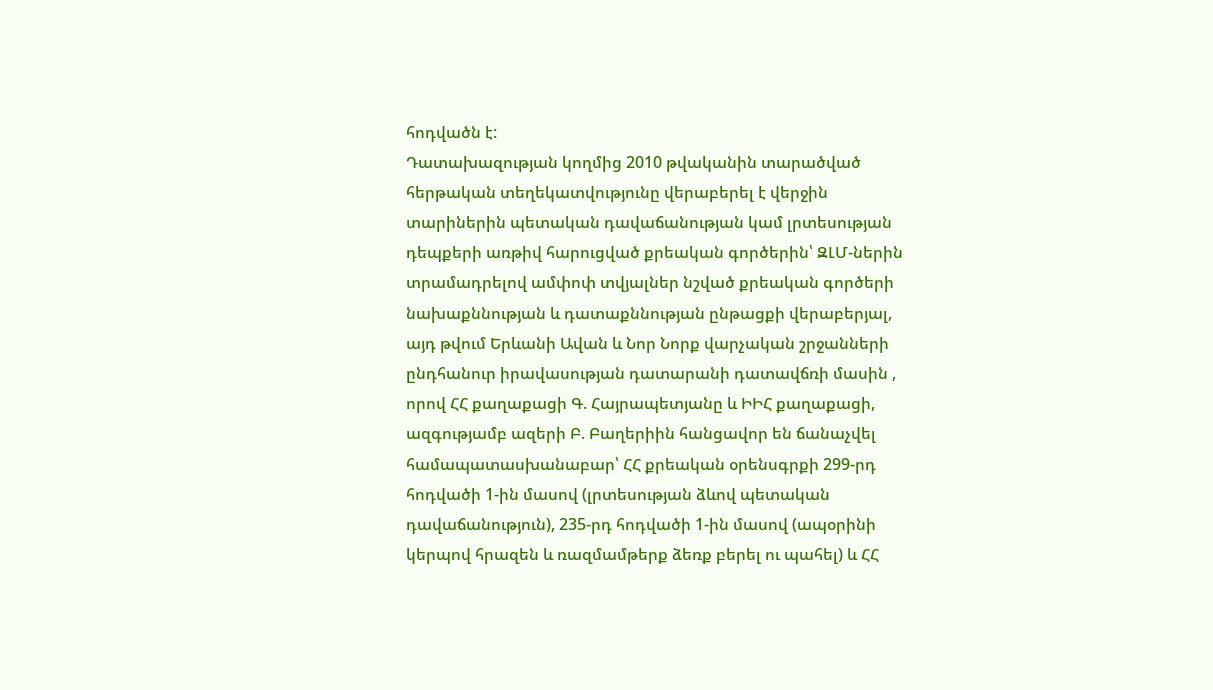հոդվածն է:
Դատախազության կողմից 2010 թվականին տարածված հերթական տեղեկատվությունը վերաբերել է վերջին տարիներին պետական դավաճանության կամ լրտեսության դեպքերի առթիվ հարուցված քրեական գործերին՝ ԶԼՄ-ներին տրամադրելով ամփոփ տվյալներ նշված քրեական գործերի նախաքննության և դատաքննության ընթացքի վերաբերյալ, այդ թվում Երևանի Ավան և Նոր Նորք վարչական շրջանների ընդհանուր իրավասության դատարանի դատավճռի մասին , որով ՀՀ քաղաքացի Գ. Հայրապետյանը և ԻԻՀ քաղաքացի, ազգությամբ ազերի Բ. Բաղերիին հանցավոր են ճանաչվել համապատասխանաբար՝ ՀՀ քրեական օրենսգրքի 299-րդ հոդվածի 1-ին մասով (լրտեսության ձևով պետական դավաճանություն), 235-րդ հոդվածի 1-ին մասով (ապօրինի կերպով հրազեն և ռազմամթերք ձեռք բերել ու պահել) և ՀՀ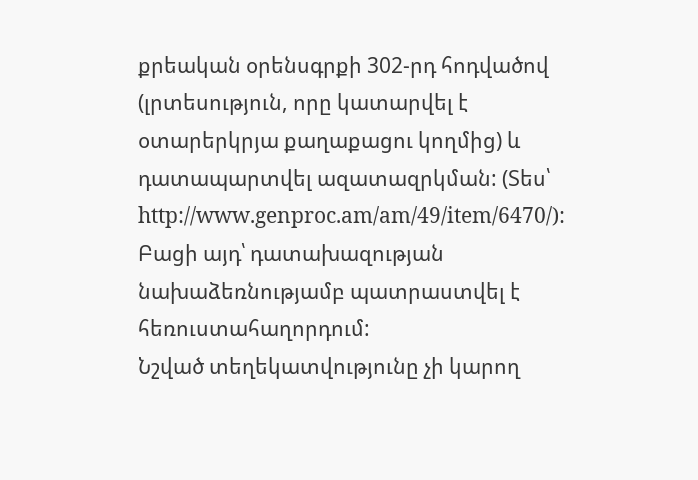քրեական օրենսգրքի 302-րդ հոդվածով (լրտեսություն, որը կատարվել է օտարերկրյա քաղաքացու կողմից) և դատապարտվել ազատազրկման: (Տես՝ http://www.genproc.am/am/49/item/6470/): Բացի այդ՝ դատախազության նախաձեռնությամբ պատրաստվել է հեռուստահաղորդում:
Նշված տեղեկատվությունը չի կարող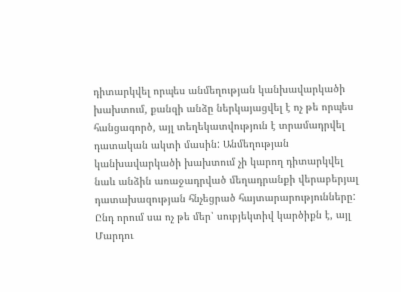դիտարկվել որպես անմեղության կանխավարկածի խախտում, քանզի անձը ներկայացվել է ոչ թե որպես հանցագործ, այլ տեղեկատվություն է տրամադրվել դատական ակտի մասին: Անմեղության կանխավարկածի խախտում չի կարող դիտարկվել նաև անձին առաջադրված մեղադրանքի վերաբերյալ դատախազության հնչեցրած հայտարարությունները: Ընդ որում սա ոչ թե մեր՝ սուբյեկտիվ կարծիքն է, այլ Մարդու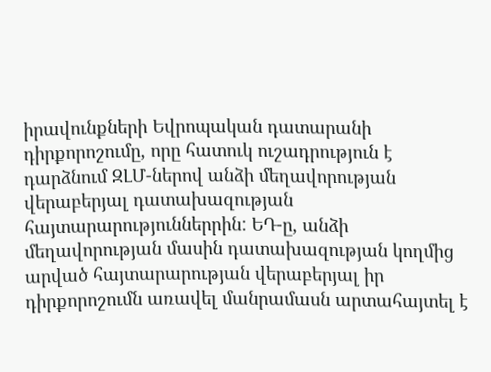իրավունքների Եվրոպական դատարանի դիրքորոշումը, որը հատուկ ուշադրություն է դարձնում ԶԼՄ-ներով անձի մեղավորության վերաբերյալ դատախազության հայտարարություններրին: ԵԴ-ը, անձի մեղավորության մասին դատախազության կողմից արված հայտարարության վերաբերյալ իր դիրքորոշումն առավել մանրամասն արտահայտել է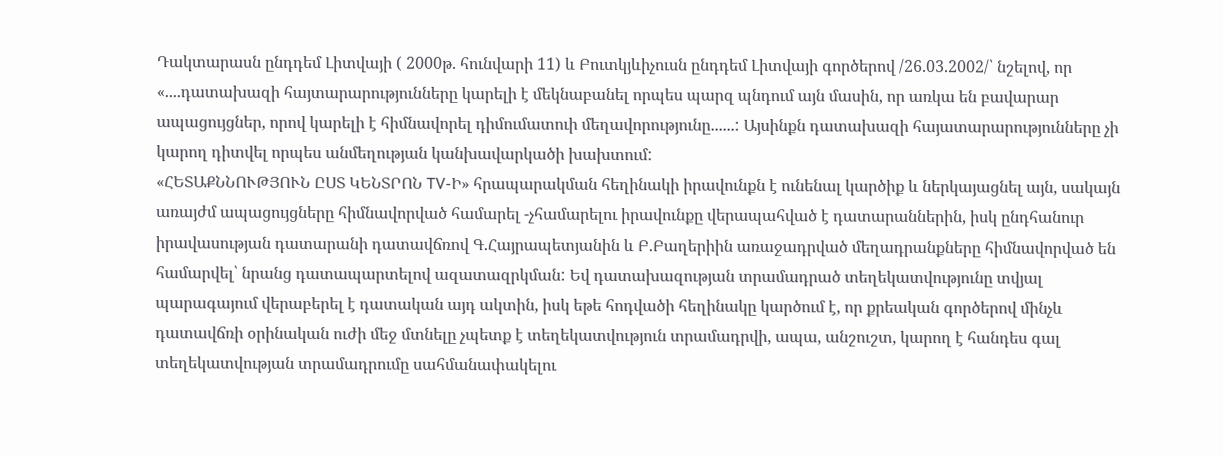Դակտարասն ընդդեմ Լիտվայի ( 2000թ. հունվարի 11) և Բուտկյևիչուսն ընդդեմ Լիտվայի գործերով /26.03.2002/՝ նշելով, որ «....դատախազի հայտարարությունները կարելի է մեկնաբանել որպես պարզ պնդում այն մասին, որ առկա են բավարար ապացույցներ, որով կարելի է հիմնավորել դիմումատուի մեղավորությունը......: Այսինքն դատախազի հայատարարությունները չի կարող դիտվել որպես անմեղության կանխավարկածի խախտում:
«ՀԵՏԱՔՆՆՈՒԹՅՈՒՆ ԸՍՏ ԿԵՆՏՐՈՆ TV-Ի» հրապարակման հեղինակի իրավունքն է ունենալ կարծիք և ներկայացնել այն, սակայն առայժմ ապացույցները հիմնավորված համարել -չհամարելու իրավունքը վերապահված է դատարաններին, իսկ ընդհանուր իրավասության դատարանի դատավճռով Գ.Հայրապետյանին և Բ.Բաղերիին առաջադրված մեղադրանքները հիմնավորված են համարվել՝ նրանց դատապարտելով ազատազրկման: Եվ դատախազության տրամադրած տեղեկատվությունը տվյալ պարագայում վերաբերել է դատական այդ ակտին, իսկ եթե հոդվածի հեղինակը կարծում է, որ քրեական գործերով մինչև դատավճռի օրինական ուժի մեջ մտնելը չպետք է տեղեկատվություն տրամադրվի, ապա, անշուշտ, կարող է հանդես գալ տեղեկատվության տրամադրումը սահմանափակելու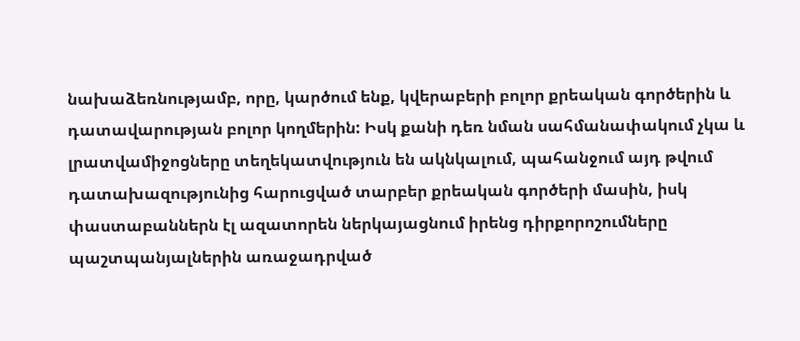նախաձեռնությամբ, որը, կարծում ենք, կվերաբերի բոլոր քրեական գործերին և դատավարության բոլոր կողմերին: Իսկ քանի դեռ նման սահմանափակում չկա և լրատվամիջոցները տեղեկատվություն են ակնկալում, պահանջում այդ թվում դատախազությունից հարուցված տարբեր քրեական գործերի մասին, իսկ փաստաբաններն էլ ազատորեն ներկայացնում իրենց դիրքորոշումները պաշտպանյալներին առաջադրված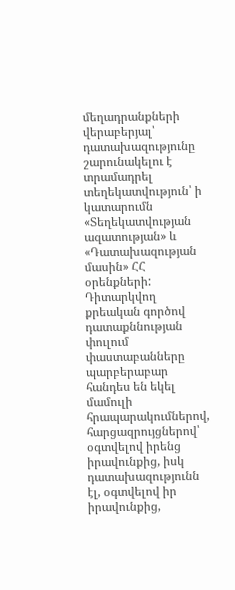մեղադրանքների վերաբերյալ՝ դատախազությունը շարունակելու է տրամադրել տեղեկատվություն՝ ի կատարումն «Տեղեկատվության ազատության» և «Դատախազության մասին» ՀՀ օրենքների:
Դիտարկվող քրեական գործով դատաքննության փուլում փաստաբանները պարբերաբար հանդես են եկել մամուլի հրապարակումներով, հարցազրույցներով՝ օգտվելով իրենց իրավունքից, իսկ դատախազությունն էլ, օգտվելով իր իրավունքից,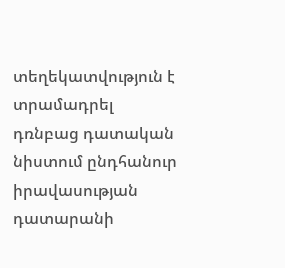տեղեկատվություն է տրամադրել դռնբաց դատական նիստում ընդհանուր իրավասության դատարանի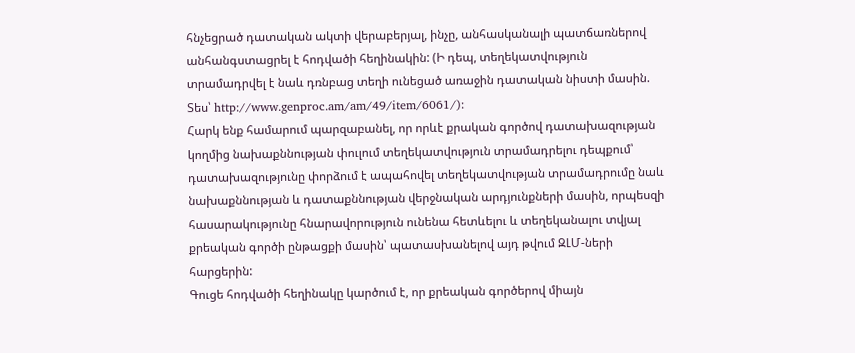հնչեցրած դատական ակտի վերաբերյալ, ինչը, անհասկանալի պատճառներով անհանգստացրել է հոդվածի հեղինակին: (Ի դեպ, տեղեկատվություն տրամադրվել է նաև դռնբաց տեղի ունեցած առաջին դատական նիստի մասին. Տես՝ http://www.genproc.am/am/49/item/6061/):
Հարկ ենք համարում պարզաբանել, որ որևէ քրական գործով դատախազության կողմից նախաքննության փուլում տեղեկատվություն տրամադրելու դեպքում՝ դատախազությունը փորձում է ապահովել տեղեկատվության տրամադրումը նաև նախաքննության և դատաքննության վերջնական արդյունքների մասին, որպեսզի հասարակությունը հնարավորություն ունենա հետևելու և տեղեկանալու տվյալ քրեական գործի ընթացքի մասին՝ պատասխանելով այդ թվում ԶԼՄ-ների հարցերին:
Գուցե հոդվածի հեղինակը կարծում է, որ քրեական գործերով միայն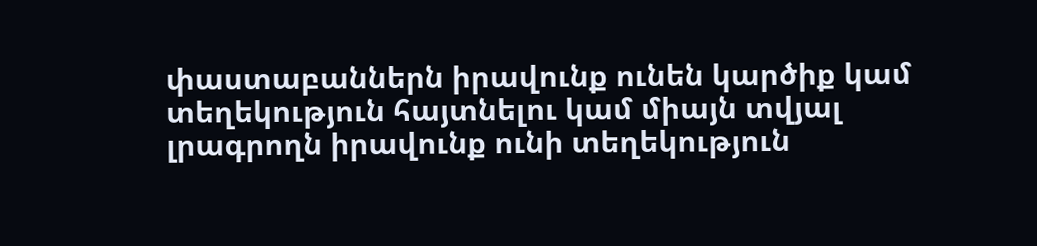փաստաբաններն իրավունք ունեն կարծիք կամ տեղեկություն հայտնելու կամ միայն տվյալ լրագրողն իրավունք ունի տեղեկություն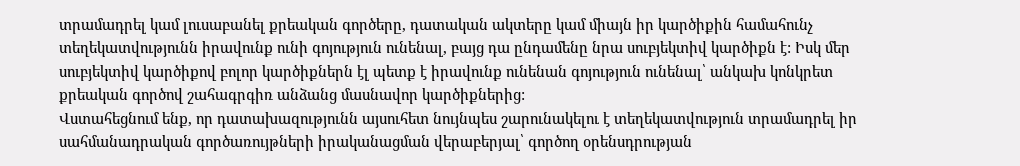տրամադրել կամ լուսաբանել քրեական գործերը, դատական ակտերը կամ միայն իր կարծիքին համահունչ տեղեկատվությունն իրավունք ունի գոյություն ունենալ, բայց դա ընդամենը նրա սուբյեկտիվ կարծիքն է: Իսկ մեր սուբյեկտիվ կարծիքով բոլոր կարծիքներն էլ պետք է իրավունք ունենան գոյություն ունենալ՝ անկախ կոնկրետ քրեական գործով շահագրգիռ անձանց մասնավոր կարծիքներից:
Վստահեցնում ենք, որ դատախազությունն այսուհետ նույնպես շարունակելու է տեղեկատվություն տրամադրել իր սահմանադրական գործառույթների իրականացման վերաբերյալ՝ գործող օրենսդրության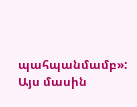պահպանմամբ»:
Այս մասին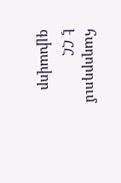հաղորդում է ՀՀ գլխավոր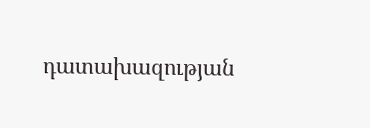դատախազության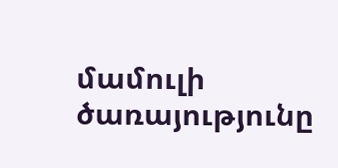մամուլի ծառայությունը